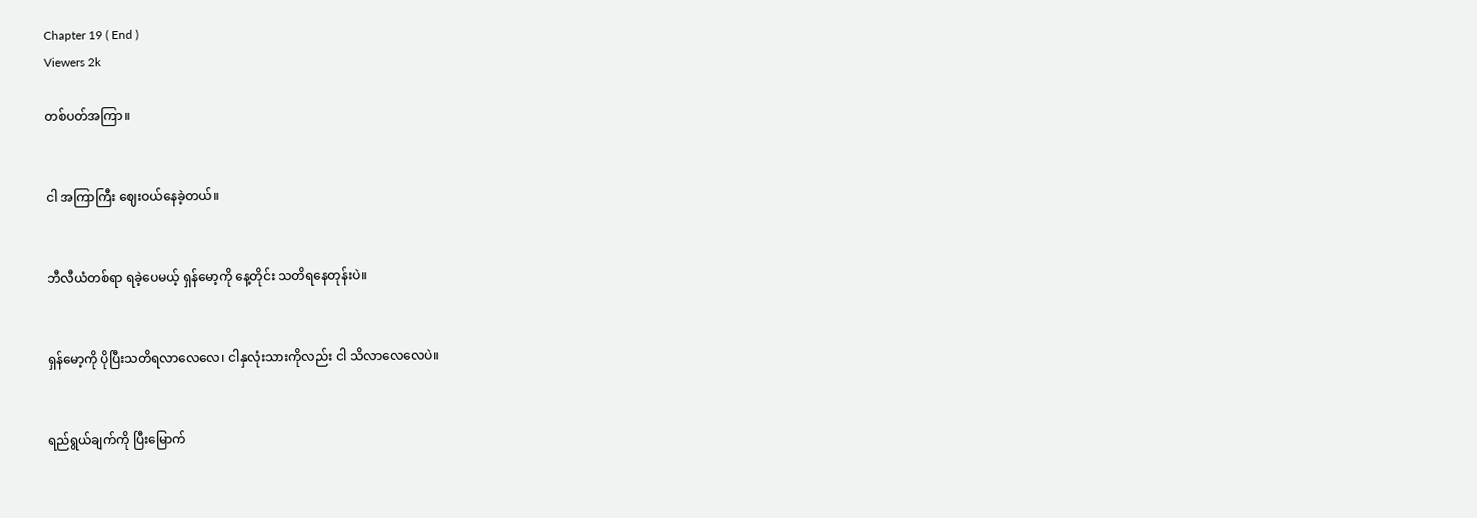Chapter 19 ( End )
Viewers 2k

တစ်ပတ်အကြာ။


ငါ အကြာကြီး ဈေးဝယ်နေခဲ့တယ်။


ဘီလီယံတစ်ရာ ရခဲ့ပေမယ့် ရှန်‌မော့ကို နေ့တိုင်း သတိရနေတုန်းပဲ။


ရှန်မော့ကို ပိုပြီးသတိရလာလေလေ၊ ငါနှလုံးသားကိုလည်း ငါ သိလာလေလေပဲ။


ရည်ရွယ်ချက်ကို ပြီးမြောက်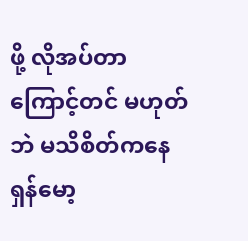ဖို့ လိုအပ်တာကြောင့်တင် မဟုတ်ဘဲ မသိစိတ်ကနေ ရှန်မော့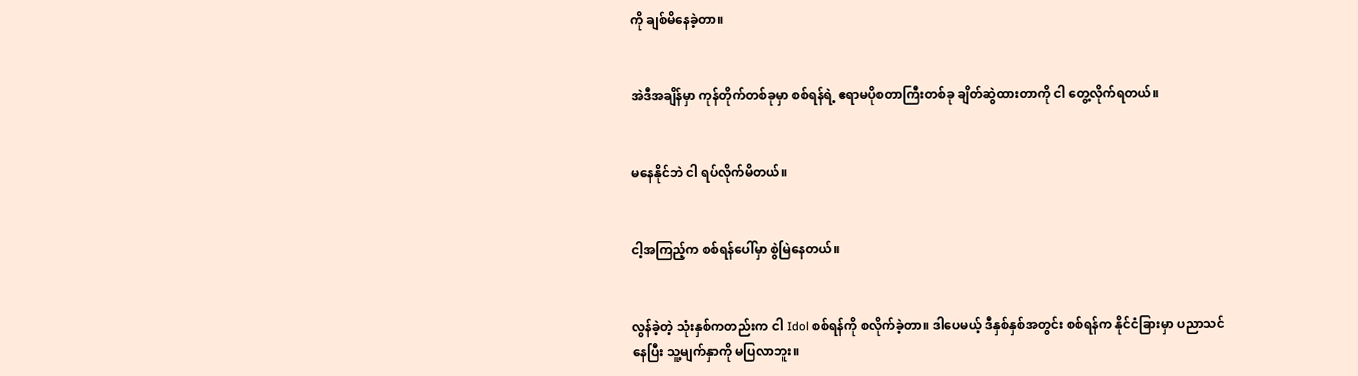ကို ချစ်မိနေခဲ့တာ။


အဲဒီအချိန်မှာ ကုန်တိုက်တစ်ခုမှာ စစ်ရန်ရဲ့ ဧရာမပိုစတာကြီးတစ်ခု ချိတ်ဆွဲထားတာကို ငါ တွေ့လိုက်ရတယ်။


မနေနိုင်ဘဲ ငါ ရပ်လိုက်မိတယ်။


ငါ့အကြည့်က စစ်ရန်ပေါ်မှာ စွဲမြဲနေတယ်။


လွန်ခဲ့တဲ့ သုံးနှစ်ကတည်းက ငါ Idol စစ်ရန်ကို စလိုက်ခဲ့တာ။ ဒါပေမယ့် ဒီနှစ်နှစ်အတွင်း စစ်ရန်က နိုင်ငံခြားမှာ ပညာသင်နေပြီး သူ့မျက်နှာကို မပြလာဘူး။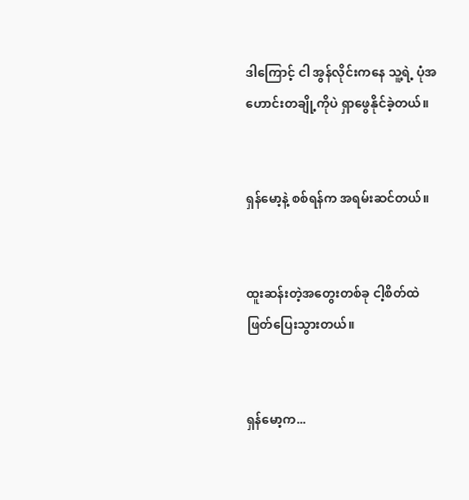ဒါကြောင့် ငါ အွန်လိုင်းကနေ သူ့ရဲ့ ပုံအဟောင်းတချို့ကိုပဲ ရှာဖွေနိုင်ခဲ့တယ်။


ရှန်မော့နဲ့ စစ်ရန်က အရမ်းဆင်တယ်။


ထူးဆန်းတဲ့အတွေးတစ်ခု ငါ့စိတ်ထဲ ဖြတ်ပြေးသွားတယ်။


ရှန်မော့က...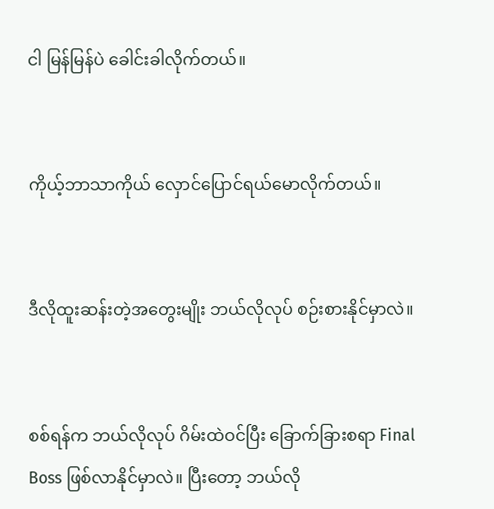ငါ မြန်မြန်ပဲ ခေါင်းခါလိုက်တယ်။


ကိုယ့်ဘာသာကိုယ် လှောင်ပြောင်ရယ်မောလိုက်တယ်။


ဒီလိုထူးဆန်းတဲ့အတွေးမျိုး ဘယ်လိုလုပ် စဉ်းစားနိုင်မှာလဲ။


စစ်ရန်က ဘယ်လိုလုပ် ဂိမ်းထဲဝင်ပြီး ခြောက်ခြားစရာ Final Boss ဖြစ်လာနိုင်မှာလဲ။ ပြီးတော့ ဘယ်လို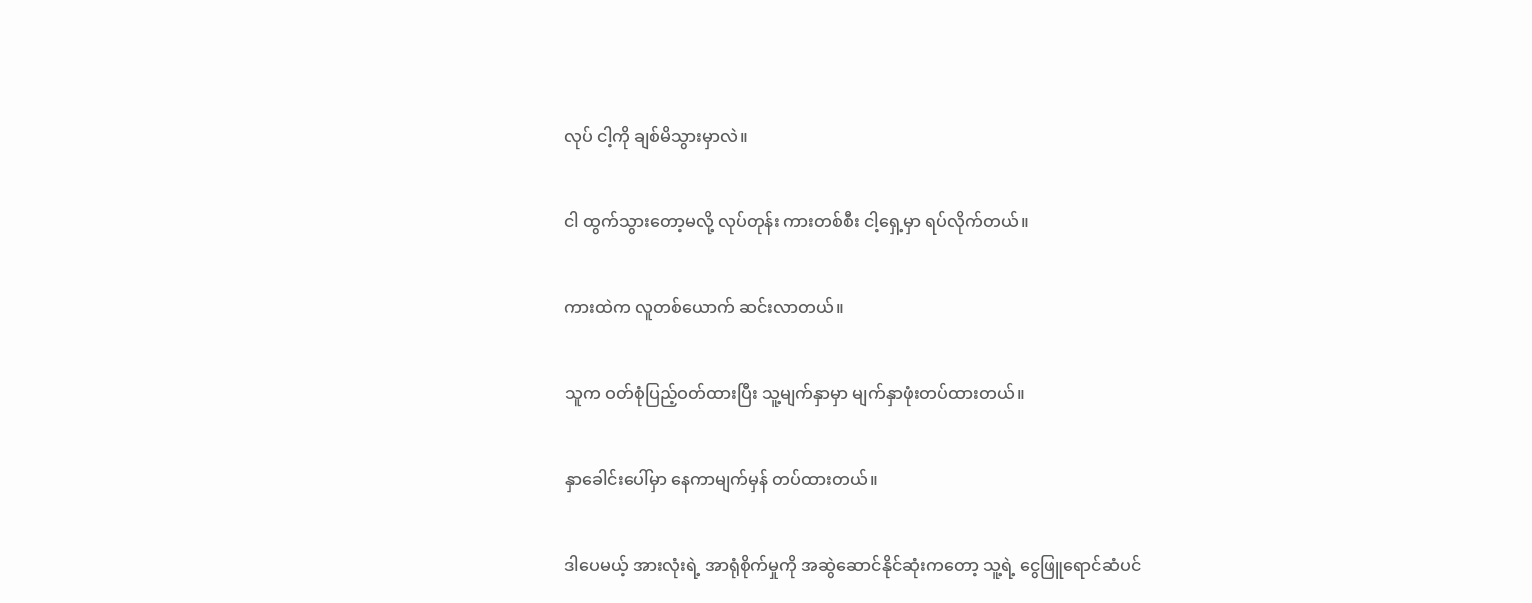လုပ် ငါ့ကို ချစ်မိသွားမှာလဲ။


ငါ ထွက်သွားတော့မလို့ လုပ်တုန်း ကားတစ်စီး ငါ့ရှေ့မှာ ရပ်လိုက်တယ်။


ကားထဲက လူတစ်ယောက် ဆင်းလာတယ်။


သူက ဝတ်စုံပြည့်ဝတ်ထားပြီး သူ့မျက်နှာမှာ မျက်နှာဖုံးတပ်ထားတယ်။


နှာခေါင်းပေါ်မှာ နေကာမျက်မှန် တပ်ထားတယ်။


ဒါပေမယ့် အားလုံးရဲ့ အာရုံစိုက်မှုကို အဆွဲဆောင်နိုင်ဆုံးကတော့ သူ့ရဲ့ ငွေဖြူရောင်ဆံပင်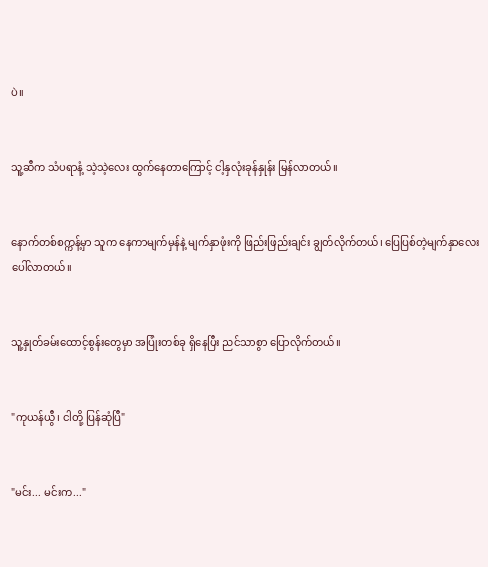ပဲ။


သူ့ဆီက သံပရာနံ့ သဲ့သဲ့လေး ထွက်နေတာကြောင့် ငါ့နှလုံးခုန်နှုန်း မြန်လာတယ်။


နောက်တစ်စက္ကန့်မှာ သူက နေကာမျက်မှန်နဲ့ မျက်နှာဖုံးကို ဖြည်းဖြည်းချင်း ချွတ်လိုက်တယ်၊ ပြေပြစ်တဲ့မျက်နှာလေး ပေါ်လာတယ်။


သူ့နှုတ်ခမ်းထောင့်စွန်းတွေမှာ အပြုံးတစ်ခု ရှိနေပြီး ညင်သာစွာ ပြောလိုက်တယ်။


"ကုယန်ယွီ၊ ငါတို့ ပြန်ဆုံပြီ"


"မင်း... မင်းက..."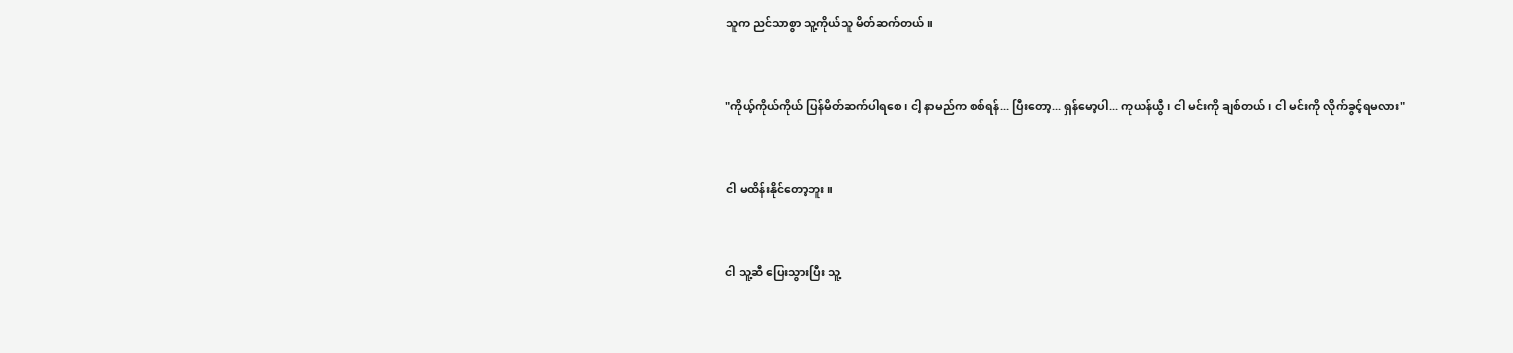သူက ညင်သာစွာ သူ့ကိုယ်သူ မိတ်ဆက်တယ်။


"ကိုယ့်ကိုယ်ကိုယ် ပြန်မိတ်ဆက်ပါရစေ၊ ငါ့ နာမည်က စစ်ရန်... ပြီးတော့... ရှန်မော့ပါ... ကုယန်ယွီ၊ ငါ မင်းကို ချစ်တယ်၊ ငါ မင်းကို လိုက်ခွင့်ရမလား"


ငါ မထိန်းနိုင်တော့ဘူး။


ငါ သူ့ဆီ ပြေးသွားပြီး သူ့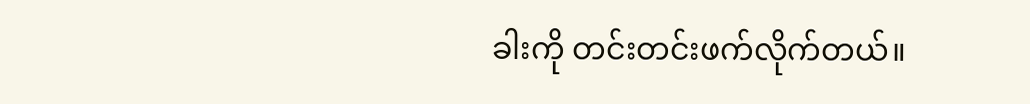ခါးကို တင်းတင်းဖက်လိုက်တယ်။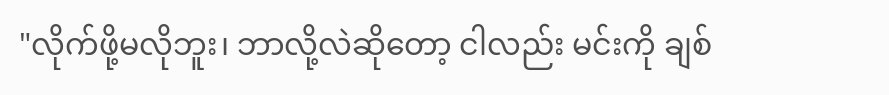"လိုက်ဖို့မလိုဘူး၊ ဘာလို့လဲဆိုတော့ ငါလည်း မင်းကို ချစ်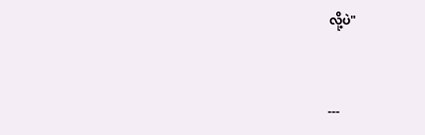လို့ပဲ"


---